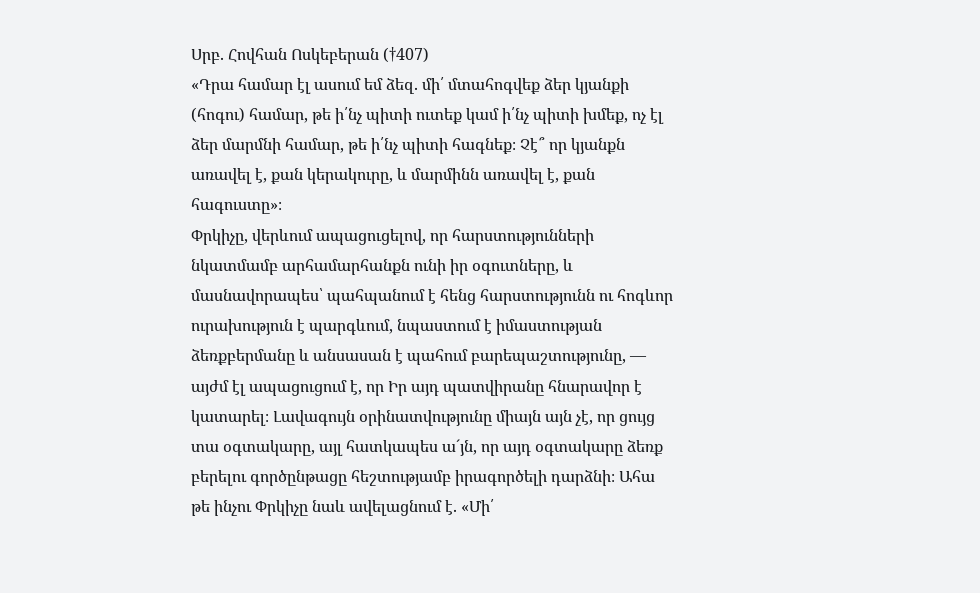Սրբ. Հովհան Ոսկեբերան (†407)
«Դրա համար էլ ասում եմ ձեզ. մի՛ մտահոգվեք ձեր կյանքի (հոգու) համար, թե ի՛նչ պիտի ուտեք կամ ի՛նչ պիտի խմեք, ոչ էլ ձեր մարմնի համար, թե ի՛նչ պիտի հագնեք։ Չէ՞ որ կյանքն առավել է, քան կերակուրը, և մարմինն առավել է, քան հագուստը»։
Փրկիչը, վերևում ապացուցելով, որ հարստությունների նկատմամբ արհամարհանքն ունի իր օգուտները, և մասնավորապես՝ պահպանում է հենց հարստությունն ու հոգևոր ուրախություն է պարգևում, նպաստում է իմաստության ձեռքբերմանը և անսասան է պահում բարեպաշտությունը, — այժմ էլ ապացուցում է, որ Իր այդ պատվիրանը հնարավոր է կատարել։ Լավագույն օրինատվությունը միայն այն չէ, որ ցույց տա օգտակարը, այլ հատկապես ա´յն, որ այդ օգտակարը ձեռք բերելու գործընթացը հեշտությամբ իրագործելի դարձնի։ Ահա թե ինչու Փրկիչը նաև ավելացնում է. «Մի՛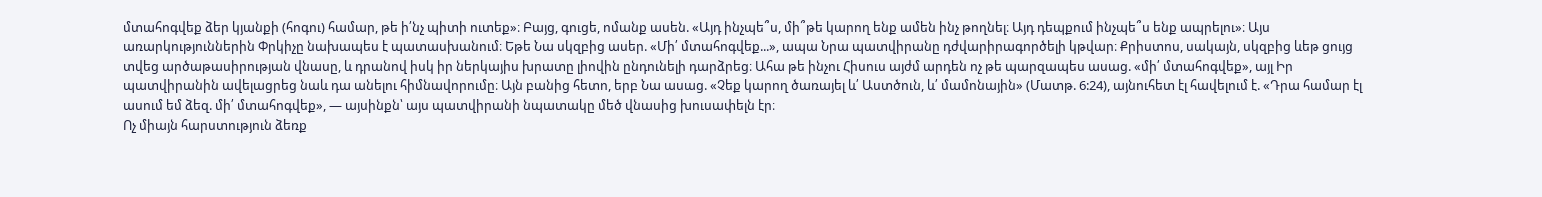մտահոգվեք ձեր կյանքի (հոգու) համար, թե ի՛նչ պիտի ուտեք»։ Բայց, գուցե, ոմանք ասեն. «Այդ ինչպե՞ս, մի՞թե կարող ենք ամեն ինչ թողնել։ Այդ դեպքում ինչպե՞ս ենք ապրելու»։ Այս առարկություններին Փրկիչը նախապես է պատասխանում։ Եթե Նա սկզբից ասեր. «Մի՛ մտահոգվեք...», ապա Նրա պատվիրանը դժվարիրագործելի կթվար։ Քրիստոս, սակայն, սկզբից ևեթ ցույց տվեց արծաթասիրության վնասը, և դրանով իսկ իր ներկայիս խրատը լիովին ընդունելի դարձրեց։ Ահա թե ինչու Հիսուս այժմ արդեն ոչ թե պարզապես ասաց. «մի՛ մտահոգվեք», այլ Իր պատվիրանին ավելացրեց նաև դա անելու հիմնավորումը։ Այն բանից հետո, երբ Նա ասաց. «Չեք կարող ծառայել և՛ Աստծուն, և՛ մամոնային» (Մատթ. 6:24), այնուհետ էլ հավելում է. «Դրա համար էլ ասում եմ ձեզ. մի՛ մտահոգվեք», — այսինքն՝ այս պատվիրանի նպատակը մեծ վնասից խուսափելն էր։
Ոչ միայն հարստություն ձեռք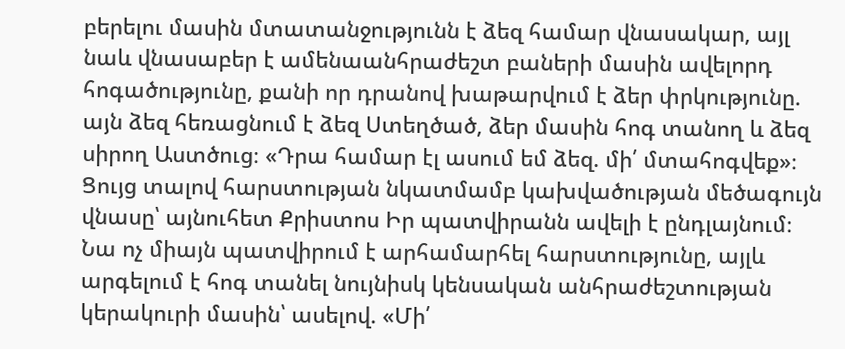բերելու մասին մտատանջությունն է ձեզ համար վնասակար, այլ նաև վնասաբեր է ամենաանհրաժեշտ բաների մասին ավելորդ հոգածությունը, քանի որ դրանով խաթարվում է ձեր փրկությունը. այն ձեզ հեռացնում է ձեզ Ստեղծած, ձեր մասին հոգ տանող և ձեզ սիրող Աստծուց։ «Դրա համար էլ ասում եմ ձեզ. մի՛ մտահոգվեք»։ Ցույց տալով հարստության նկատմամբ կախվածության մեծագույն վնասը՝ այնուհետ Քրիստոս Իր պատվիրանն ավելի է ընդլայնում։ Նա ոչ միայն պատվիրում է արհամարհել հարստությունը, այլև արգելում է հոգ տանել նույնիսկ կենսական անհրաժեշտության կերակուրի մասին՝ ասելով. «Մի՛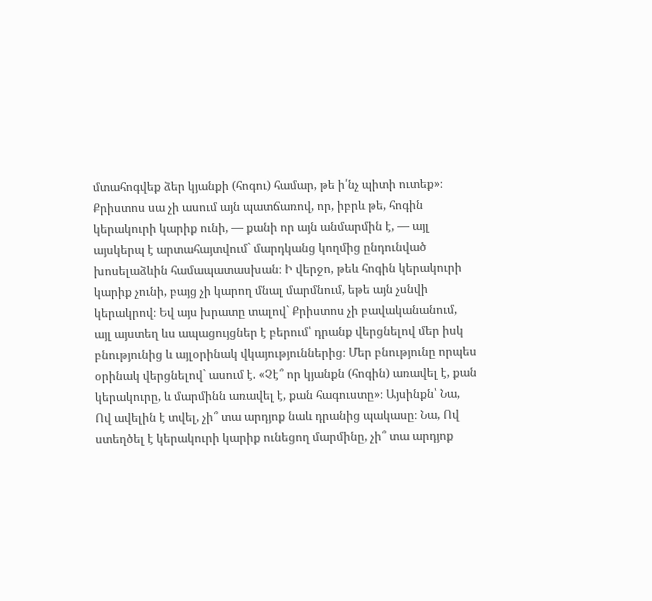մտահոգվեք ձեր կյանքի (հոգու) համար, թե ի՛նչ պիտի ուտեք»։ Քրիստոս սա չի ասում այն պատճառով, որ, իբրև թե, հոգին կերակուրի կարիք ունի, — քանի որ այն անմարմին է, — այլ այսկերպ է արտահայտվում` մարդկանց կողմից ընդունված խոսելաձևին համապատասխան։ Ի վերջո, թեև հոգին կերակուրի կարիք չունի, բայց չի կարող մնալ մարմնում, եթե այն չսնվի կերակրով։ Եվ այս խրատը տալով` Քրիստոս չի բավականանում, այլ այստեղ ևս ապացույցներ է բերում՝ դրանք վերցնելով մեր իսկ բնությունից և այլօրինակ վկայություններից։ Մեր բնությունը որպես օրինակ վերցնելով` ասում է. «Չէ՞ որ կյանքն (հոգին) առավել է, քան կերակուրը, և մարմինն առավել է, քան հագուստը»։ Այսինքն՝ Նա, Ով ավելին է տվել, չի՞ տա արդյոք նաև դրանից պակասը։ Նա, Ով ստեղծել է կերակուրի կարիք ունեցող մարմինը, չի՞ տա արդյոք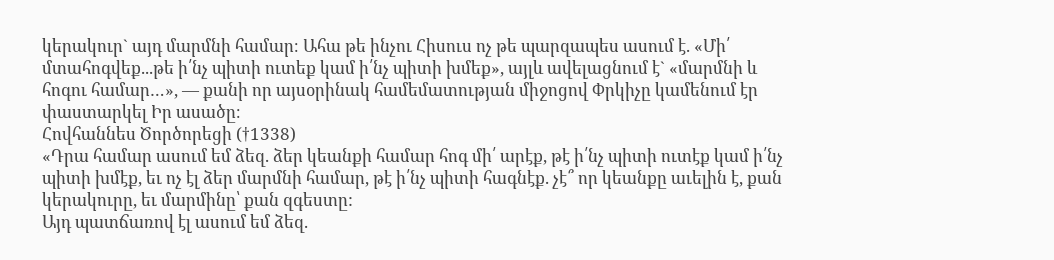կերակուր` այդ մարմնի համար։ Ահա թե ինչու Հիսուս ոչ թե պարզապես ասում է. «Մի՛ մտահոգվեք...թե ի՛նչ պիտի ուտեք կամ ի՛նչ պիտի խմեք», այլև ավելացնում է` «մարմնի և հոգու համար…», — քանի որ այսօրինակ համեմատության միջոցով Փրկիչը կամենում էր փաստարկել Իր ասածը։
Հովհաննես Ծործորեցի (†1338)
«Դրա համար ասում եմ ձեզ. ձեր կեանքի համար հոգ մի՛ արէք, թէ ի՛նչ պիտի ուտէք կամ ի՛նչ պիտի խմէք, եւ ոչ էլ ձեր մարմնի համար, թէ ի՛նչ պիտի հագնէք. չէ՞ որ կեանքը աւելին է, քան կերակուրը, եւ մարմինը՝ քան զգեստը:
Այդ պատճառով էլ ասում եմ ձեզ.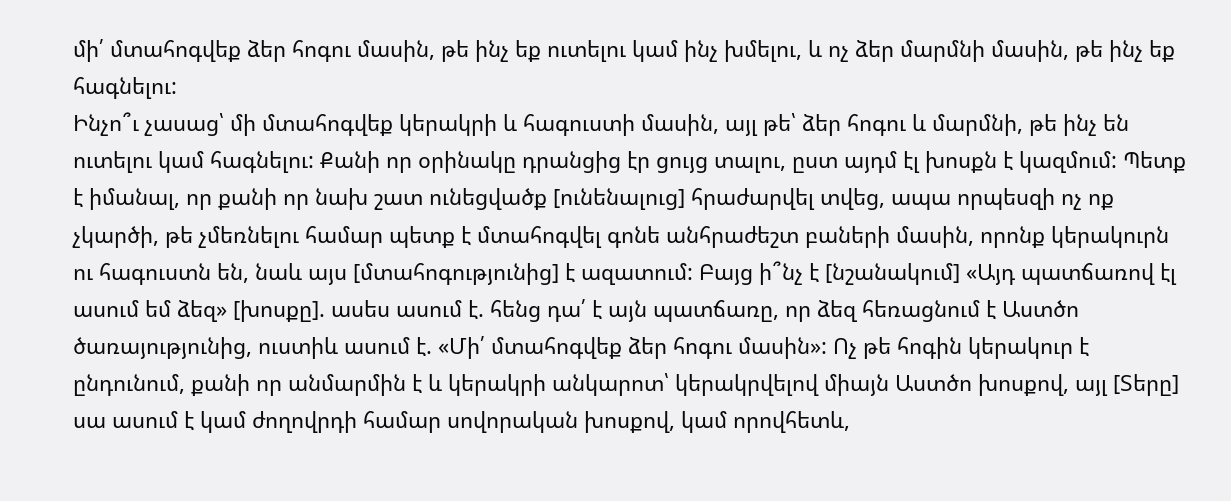մի՛ մտահոգվեք ձեր հոգու մասին, թե ինչ եք ուտելու կամ ինչ խմելու, և ոչ ձեր մարմնի մասին, թե ինչ եք հագնելու:
Ինչո՞ւ չասաց՝ մի մտահոգվեք կերակրի և հագուստի մասին, այլ թե՝ ձեր հոգու և մարմնի, թե ինչ են ուտելու կամ հագնելու: Քանի որ օրինակը դրանցից էր ցույց տալու, ըստ այդմ էլ խոսքն է կազմում: Պետք է իմանալ, որ քանի որ նախ շատ ունեցվածք [ունենալուց] հրաժարվել տվեց, ապա որպեսզի ոչ ոք չկարծի, թե չմեռնելու համար պետք է մտահոգվել գոնե անհրաժեշտ բաների մասին, որոնք կերակուրն ու հագուստն են, նաև այս [մտահոգությունից] է ազատում: Բայց ի՞նչ է [նշանակում] «Այդ պատճառով էլ ասում եմ ձեզ» [խոսքը]. ասես ասում է. հենց դա՛ է այն պատճառը, որ ձեզ հեռացնում է Աստծո ծառայությունից, ուստիև ասում է. «Մի՛ մտահոգվեք ձեր հոգու մասին»: Ոչ թե հոգին կերակուր է ընդունում, քանի որ անմարմին է և կերակրի անկարոտ՝ կերակրվելով միայն Աստծո խոսքով, այլ [Տերը] սա ասում է կամ ժողովրդի համար սովորական խոսքով, կամ որովհետև,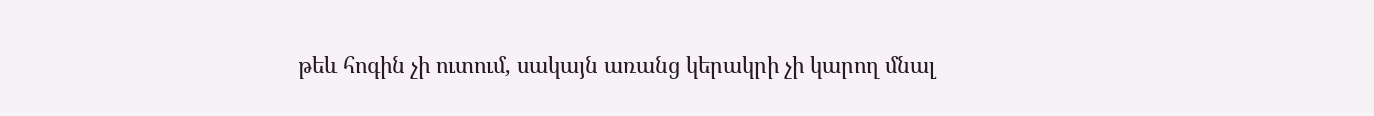թեև հոգին չի ուտում, սակայն առանց կերակրի չի կարող մնալ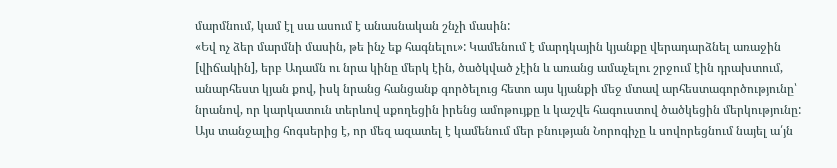մարմնում, կամ էլ սա ասում է անասնական շնչի մասին:
«Եվ ոչ ձեր մարմնի մասին, թե ինչ եք հագնելու»: Կամենում է մարդկային կյանքը վերադարձնել առաջին [վիճակին], երբ Ադամն ու նրա կինը մերկ էին, ծածկված չէին և առանց ամաչելու շրջում էին դրախտում, անարհեստ կյան քով, իսկ նրանց հանցանք գործելուց հետո այս կյանքի մեջ մտավ արհեստագործությունը՝ նրանով, որ կարկատուն տերևով սքողեցին իրենց ամոթույքը և կաշվե հագուստով ծածկեցին մերկությունը: Այս տանջալից հոգսերից է, որ մեզ ազատել է կամենում մեր բնության Նորոգիչը և սովորեցնում նայել ա՛յն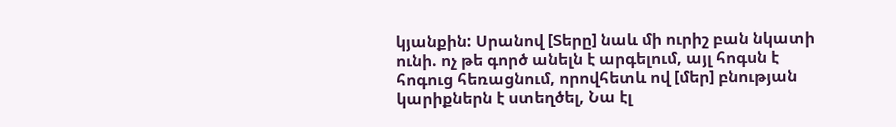կյանքին: Սրանով [Տերը] նաև մի ուրիշ բան նկատի ունի. ոչ թե գործ անելն է արգելում, այլ հոգսն է հոգուց հեռացնում, որովհետև ով [մեր] բնության կարիքներն է ստեղծել, Նա էլ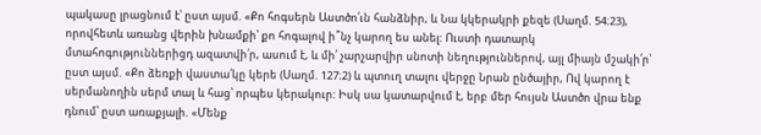պակասը լրացնում է՝ ըստ այսմ. «Քո հոգսերն Աստծո՛ւն հանձնիր, և Նա կկերակրի քեզե (Սաղմ. 54։23), որովհետև առանց վերին խնամքի՝ քո հոգալով ի՞նչ կարող ես անել: Ուստի դատարկ մտահոգություններիցդ ազատվի՛ր, ասում է, և մի՛ չարչարվիր սնոտի նեղություններով, այլ միայն մշակի՛ր՝ ըստ այսմ. «Քո ձեռքի վաստա՛կը կերե (Սաղմ. 127։2) և պտուղ տալու վերջը Նրան ընծայիր, Ով կարող է սերմանողին սերմ տալ և հաց՝ որպես կերակուր: Իսկ սա կատարվում է, երբ մեր հույսն Աստծո վրա ենք դնում՝ ըստ առաքյալի. «Մենք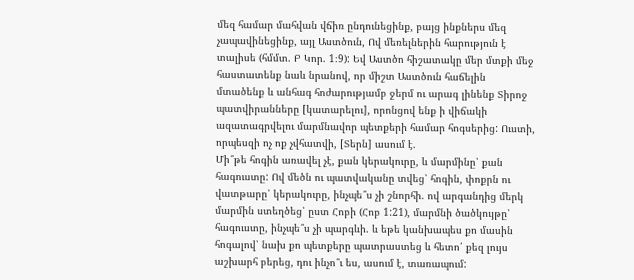մեզ համար մահվան վճիռ ընդունեցինք, բայց ինքներս մեզ չապավինեցինք, այլ Աստծուն, Ով մեռելներին հարություն է տալիսե (հմմտ. Բ Կոր. 1։9): Եվ Աստծո հիշատակը մեր մտքի մեջ հաստատենք նաև նրանով, որ միշտ Աստծուն հաճելին մտածենք և անհագ հոժարությամբ ջերմ ու արագ լինենք Տիրոջ պատվիրանները [կատարելու], որոնցով ենք ի վիճակի ազատագրվելու մարմնավոր պետքերի համար հոգսերից: Ուստի, որպեսզի ոչ ոք չվհատվի, [Տերն] ասում է.
Մի՞թե հոգին առավել չէ, քան կերակուրը, և մարմինը՝ քան հագուստը: Ով մեծն ու պատվականը տվեց՝ հոգին, փոքրն ու վատթարը՝ կերակուրը, ինչպե՞ս չի շնորհի. ով արգանդից մերկ մարմին ստեղծեց՝ ըստ Հոբի (Հոբ 1:21), մարմնի ծածկույթը՝ հագուստը, ինչպե՞ս չի պարգևի. և եթե կանխապես քո մասին հոգալով՝ նախ քո պետքերը պատրաստեց և հետո՛ քեզ լույս աշխարհ բերեց, դու ինչո՞ւ ես, ասում է, տառապում: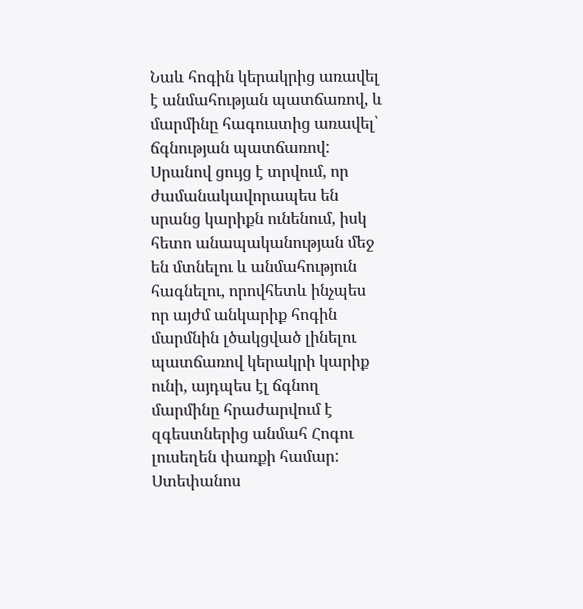Նաև հոգին կերակրից առավել է անմահության պատճառով, և մարմինը հագուստից առավել՝ ճգնության պատճառով: Սրանով ցույց է տրվում, որ ժամանակավորապես են սրանց կարիքն ունենում, իսկ հետո անապականության մեջ են մտնելու և անմահություն հագնելու, որովհետև ինչպես որ այժմ անկարիք հոգին մարմնին լծակցված լինելու պատճառով կերակրի կարիք ունի, այդպես էլ ճգնող մարմինը հրաժարվում է զգեստներից անմահ Հոգու լուսեղեն փառքի համար:
Ստեփանոս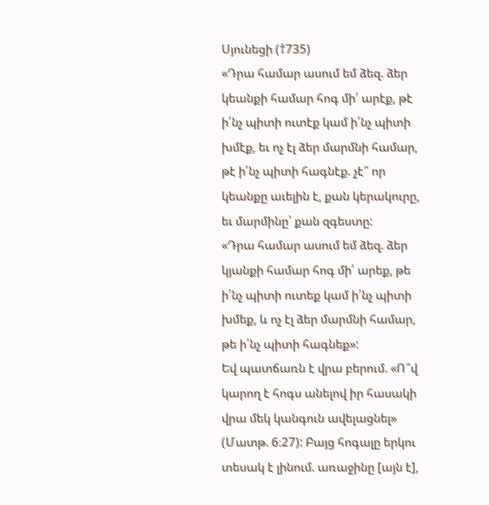Սյունեցի (†735)
«Դրա համար ասում եմ ձեզ. ձեր կեանքի համար հոգ մի՛ արէք, թէ ի՛նչ պիտի ուտէք կամ ի՛նչ պիտի խմէք, եւ ոչ էլ ձեր մարմնի համար, թէ ի՛նչ պիտի հագնէք. չէ՞ որ կեանքը աւելին է, քան կերակուրը, եւ մարմինը՝ քան զգեստը:
«Դրա համար ասում եմ ձեզ. ձեր կյանքի համար հոգ մի՛ արեք, թե ի՛նչ պիտի ուտեք կամ ի՛նչ պիտի խմեք, և ոչ էլ ձեր մարմնի համար, թե ի՛նչ պիտի հագնեք»:
Եվ պատճառն է վրա բերում. «Ո՞վ կարող է հոգս անելով իր հասակի վրա մեկ կանգուն ավելացնել» (Մատթ. 6։27): Բայց հոգալը երկու տեսակ է լինում. առաջինը [այն է],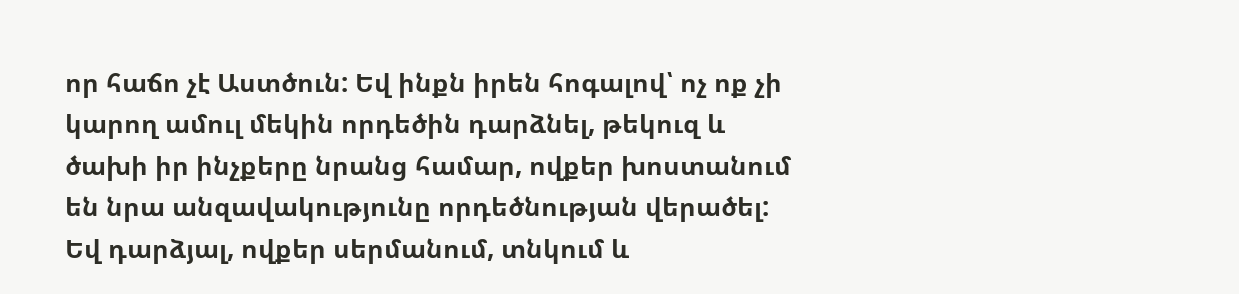որ հաճո չէ Աստծուն: Եվ ինքն իրեն հոգալով՝ ոչ ոք չի կարող ամուլ մեկին որդեծին դարձնել, թեկուզ և ծախի իր ինչքերը նրանց համար, ովքեր խոստանում են նրա անզավակությունը որդեծնության վերածել:
Եվ դարձյալ, ովքեր սերմանում, տնկում և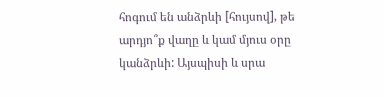հոգում են անձրևի [հույսով], թե արդյո՞ք վաղը և կամ մյուս օրը կանձրևի: Այսպիսի և սրա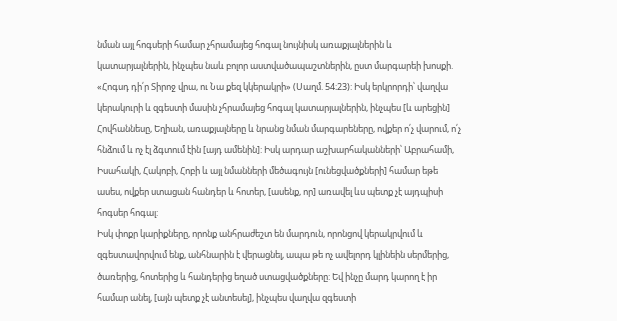նման այլ հոգսերի համար չհրամայեց հոգալ նույնիսկ առաքյալներին և կատարյալներին, ինչպես նաև բոլոր աստվածապաշտներին, ըստ մարգարեի խոսքի. «Հոգսդ դի՛ր Տիրոջ վրա, ու Նա քեզ կկերակրի» (Սաղմ. 54։23): Իսկ երկրորդի՝ վաղվա կերակուրի և զգեստի մասին չհրամայեց հոգալ կատարյալներին, ինչպես [և արեցին] Հովհաննեսը, Եղիան, առաքյալները և նրանց նման մարգարեները, ովքեր ո՛չ վարում, ո՛չ հնձում և ոչ էլ ձգտում էին [այդ ամենին]: Իսկ արդար աշխարհականների՝ Աբրահամի, Իսահակի, Հակոբի, Հոբի և այլ նմանների մեծագույն [ունեցվածքների] համար եթե ասես, ովքեր ստացան հանդեր և հոտեր, [ասենք, որ] առավել ևս պետք չէ այդպիսի հոգսեր հոգալ:
Իսկ փոքր կարիքները, որոնք անհրաժեշտ են մարդուն, որոնցով կերակրվում և զգեստավորվում ենք, անհնարին է վերացնել, ապա թե ոչ ավելորդ կլինեին սերմերից, ծառերից, հոտերից և հանդերից եղած ստացվածքները: Եվ ինչը մարդ կարող է իր համար անել, [այն պետք չէ անտեսել], ինչպես վաղվա զգեստի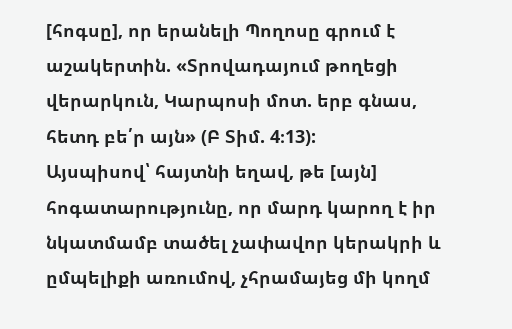[հոգսը], որ երանելի Պողոսը գրում է աշակերտին. «Տրովադայում թողեցի վերարկուն, Կարպոսի մոտ. երբ գնաս, հետդ բե՛ր այն» (Բ Տիմ. 4։13):
Այսպիսով՝ հայտնի եղավ, թե [այն] հոգատարությունը, որ մարդ կարող է իր նկատմամբ տածել չափավոր կերակրի և ըմպելիքի առումով, չհրամայեց մի կողմ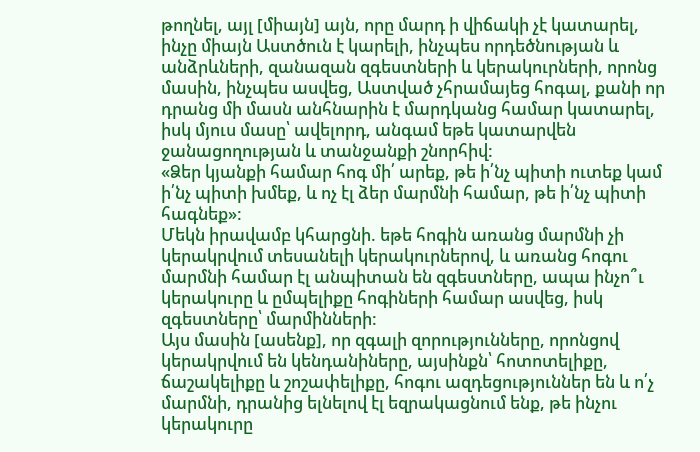թողնել, այլ [միայն] այն, որը մարդ ի վիճակի չէ կատարել, ինչը միայն Աստծուն է կարելի, ինչպես որդեծնության և անձրևների, զանազան զգեստների և կերակուրների, որոնց մասին, ինչպես ասվեց, Աստված չհրամայեց հոգալ, քանի որ դրանց մի մասն անհնարին է մարդկանց համար կատարել, իսկ մյուս մասը՝ ավելորդ, անգամ եթե կատարվեն ջանացողության և տանջանքի շնորհիվ:
«Ձեր կյանքի համար հոգ մի՛ արեք, թե ի՛նչ պիտի ուտեք կամ ի՛նչ պիտի խմեք, և ոչ էլ ձեր մարմնի համար, թե ի՛նչ պիտի հագնեք»:
Մեկն իրավամբ կհարցնի. եթե հոգին առանց մարմնի չի կերակրվում տեսանելի կերակուրներով, և առանց հոգու մարմնի համար էլ անպիտան են զգեստները, ապա ինչո՞ւ կերակուրը և ըմպելիքը հոգիների համար ասվեց, իսկ զգեստները՝ մարմինների:
Այս մասին [ասենք], որ զգալի զորությունները, որոնցով կերակրվում են կենդանիները, այսինքն՝ հոտոտելիքը, ճաշակելիքը և շոշափելիքը, հոգու ազդեցություններ են և ո՛չ մարմնի, դրանից ելնելով էլ եզրակացնում ենք, թե ինչու կերակուրը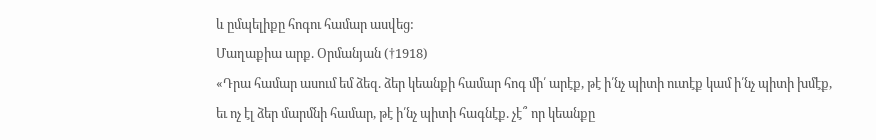և ըմպելիքը հոգու համար ասվեց:
Մաղաքիա արք. Օրմանյան (†1918)
«Դրա համար ասում եմ ձեզ. ձեր կեանքի համար հոգ մի՛ արէք, թէ ի՛նչ պիտի ուտէք կամ ի՛նչ պիտի խմէք, եւ ոչ էլ ձեր մարմնի համար, թէ ի՛նչ պիտի հագնէք. չէ՞ որ կեանքը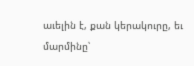աւելին է, քան կերակուրը, եւ մարմինը՝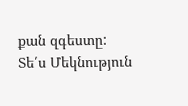քան զգեստը:
Տե՛ս Մեկնություն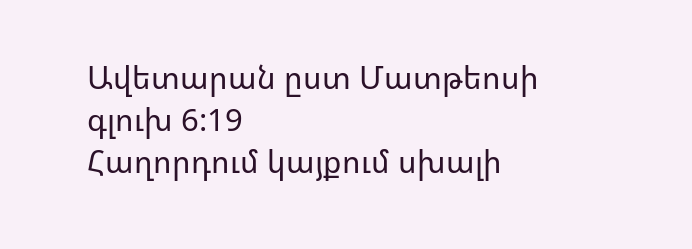Ավետարան ըստ Մատթեոսի գլուխ 6:19
Հաղորդում կայքում սխալի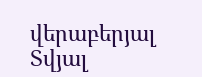վերաբերյալ
Տվյալ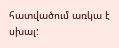հատվածում առկա է սխալ: